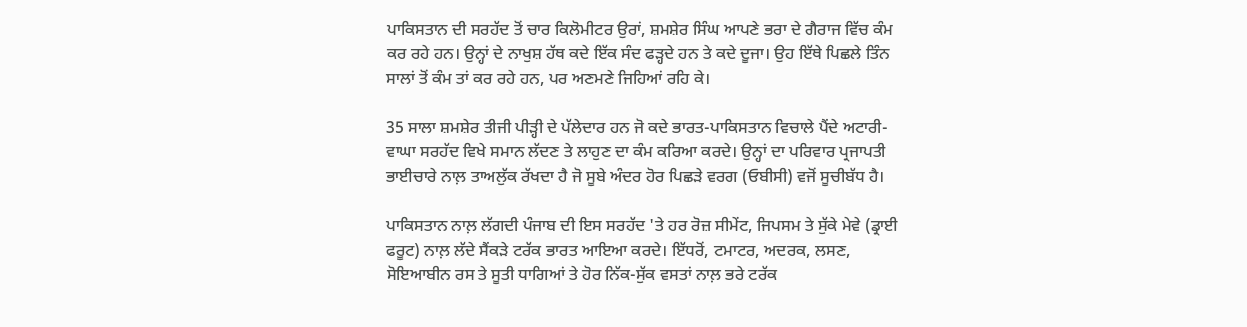ਪਾਕਿਸਤਾਨ ਦੀ ਸਰਹੱਦ ਤੋਂ ਚਾਰ ਕਿਲੋਮੀਟਰ ਉਰਾਂ, ਸ਼ਮਸ਼ੇਰ ਸਿੰਘ ਆਪਣੇ ਭਰਾ ਦੇ ਗੈਰਾਜ ਵਿੱਚ ਕੰਮ ਕਰ ਰਹੇ ਹਨ। ਉਨ੍ਹਾਂ ਦੇ ਨਾਖੁਸ਼ ਹੱਥ ਕਦੇ ਇੱਕ ਸੰਦ ਫੜ੍ਹਦੇ ਹਨ ਤੇ ਕਦੇ ਦੂਜਾ। ਉਹ ਇੱਥੇ ਪਿਛਲੇ ਤਿੰਨ ਸਾਲਾਂ ਤੋਂ ਕੰਮ ਤਾਂ ਕਰ ਰਹੇ ਹਨ, ਪਰ ਅਣਮਣੇ ਜਿਹਿਆਂ ਰਹਿ ਕੇ।

35 ਸਾਲਾ ਸ਼ਮਸ਼ੇਰ ਤੀਜੀ ਪੀੜ੍ਹੀ ਦੇ ਪੱਲੇਦਾਰ ਹਨ ਜੋ ਕਦੇ ਭਾਰਤ-ਪਾਕਿਸਤਾਨ ਵਿਚਾਲੇ ਪੈਂਦੇ ਅਟਾਰੀ-ਵਾਘਾ ਸਰਹੱਦ ਵਿਖੇ ਸਮਾਨ ਲੱਦਣ ਤੇ ਲਾਹੁਣ ਦਾ ਕੰਮ ਕਰਿਆ ਕਰਦੇ। ਉਨ੍ਹਾਂ ਦਾ ਪਰਿਵਾਰ ਪ੍ਰਜਾਪਤੀ ਭਾਈਚਾਰੇ ਨਾਲ਼ ਤਾਅਲੁੱਕ ਰੱਖਦਾ ਹੈ ਜੋ ਸੂਬੇ ਅੰਦਰ ਹੋਰ ਪਿਛੜੇ ਵਰਗ (ਓਬੀਸੀ) ਵਜੋਂ ਸੂਚੀਬੱਧ ਹੈ।

ਪਾਕਿਸਤਾਨ ਨਾਲ਼ ਲੱਗਦੀ ਪੰਜਾਬ ਦੀ ਇਸ ਸਰਹੱਦ 'ਤੇ ਹਰ ਰੋਜ਼ ਸੀਮੇਂਟ, ਜਿਪਸਮ ਤੇ ਸੁੱਕੇ ਮੇਵੇ (ਡ੍ਰਾਈ ਫਰੂਟ) ਨਾਲ਼ ਲੱਦੇ ਸੈਂਕੜੇ ਟਰੱਕ ਭਾਰਤ ਆਇਆ ਕਰਦੇ। ਇੱਧਰੋਂ, ਟਮਾਟਰ, ਅਦਰਕ, ਲਸਣ, ਸੋਇਆਬੀਨ ਰਸ ਤੇ ਸੂਤੀ ਧਾਗਿਆਂ ਤੇ ਹੋਰ ਨਿੱਕ-ਸੁੱਕ ਵਸਤਾਂ ਨਾਲ਼ ਭਰੇ ਟਰੱਕ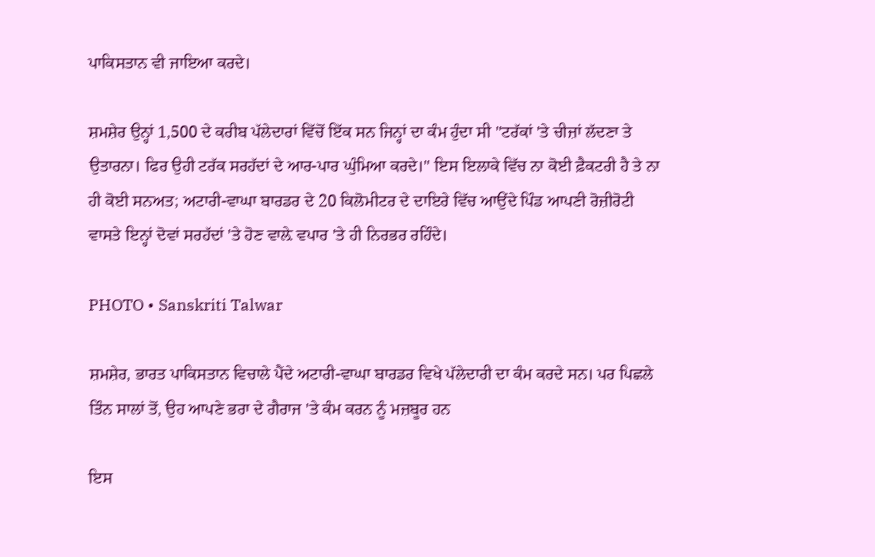ਪਾਕਿਸਤਾਨ ਵੀ ਜਾਇਆ ਕਰਦੇ।

ਸ਼ਮਸ਼ੇਰ ਉਨ੍ਹਾਂ 1,500 ਦੇ ਕਰੀਬ ਪੱਲੇਦਾਰਾਂ ਵਿੱਚੋਂ ਇੱਕ ਸਨ ਜਿਨ੍ਹਾਂ ਦਾ ਕੰਮ ਹੁੰਦਾ ਸੀ ''ਟਰੱਕਾਂ 'ਤੇ ਚੀਜ਼ਾਂ ਲੱਦਣਾ ਤੇ ਉਤਾਰਨਾ। ਫਿਰ ਉਹੀ ਟਰੱਕ ਸਰਹੱਦਾਂ ਦੇ ਆਰ-ਪਾਰ ਘੁੰਮਿਆ ਕਰਦੇ।'' ਇਸ ਇਲਾਕੇ ਵਿੱਚ ਨਾ ਕੋਈ ਫ਼ੈਕਟਰੀ ਹੈ ਤੇ ਨਾ ਹੀ ਕੋਈ ਸਨਅਤ; ਅਟਾਰੀ-ਵਾਘਾ ਬਾਰਡਰ ਦੇ 20 ਕਿਲੋਮੀਟਰ ਦੇ ਦਾਇਰੇ ਵਿੱਚ ਆਉਂਦੇ ਪਿੰਡ ਆਪਣੀ ਰੋਜ਼ੀਰੋਟੀ ਵਾਸਤੇ ਇਨ੍ਹਾਂ ਦੋਵਾਂ ਸਰਹੱਦਾਂ 'ਤੇ ਹੋਣ ਵਾਲ਼ੇ ਵਪਾਰ 'ਤੇ ਹੀ ਨਿਰਭਰ ਰਹਿੰਦੇ।

PHOTO • Sanskriti Talwar

ਸ਼ਮਸ਼ੇਰ, ਭਾਰਤ ਪਾਕਿਸਤਾਨ ਵਿਚਾਲੇ ਪੈਂਦੇ ਅਟਾਰੀ-ਵਾਘਾ ਬਾਰਡਰ ਵਿਖੇ ਪੱਲੇਦਾਰੀ ਦਾ ਕੰਮ ਕਰਦੇ ਸਨ। ਪਰ ਪਿਛਲੇ ਤਿੰਨ ਸਾਲਾਂ ਤੋਂ, ਉਹ ਆਪਣੇ ਭਰਾ ਦੇ ਗੈਰਾਜ 'ਤੇ ਕੰਮ ਕਰਨ ਨੂੰ ਮਜ਼ਬੂਰ ਹਨ

ਇਸ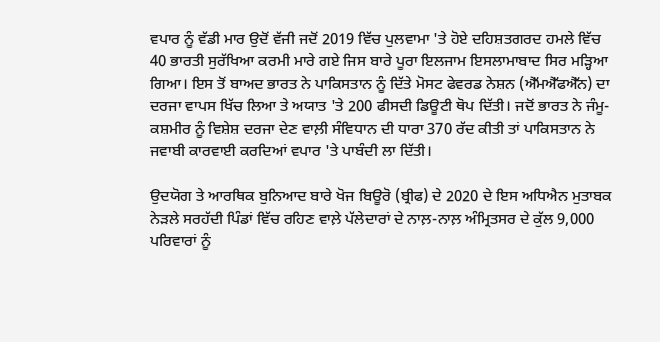ਵਪਾਰ ਨੂੰ ਵੱਡੀ ਮਾਰ ਉਦੋਂ ਵੱਜੀ ਜਦੋਂ 2019 ਵਿੱਚ ਪੁਲਵਾਮਾ 'ਤੇ ਹੋਏ ਦਹਿਸ਼ਤਗਰਦ ਹਮਲੇ ਵਿੱਚ 40 ਭਾਰਤੀ ਸੁਰੱਖਿਆ ਕਰਮੀ ਮਾਰੇ ਗਏ ਜਿਸ ਬਾਰੇ ਪੂਰਾ ਇਲਜਾਮ ਇਸਲਾਮਾਬਾਦ ਸਿਰ ਮੜ੍ਹਿਆ ਗਿਆ। ਇਸ ਤੋਂ ਬਾਅਦ ਭਾਰਤ ਨੇ ਪਾਕਿਸਤਾਨ ਨੂੰ ਦਿੱਤੇ ਮੋਸਟ ਫੇਵਰਡ ਨੇਸ਼ਨ (ਐੱਮਐੱਫਐੱਨ) ਦਾ ਦਰਜਾ ਵਾਪਸ ਖਿੱਚ ਲਿਆ ਤੇ ਅਯਾਤ 'ਤੇ 200 ਫੀਸਦੀ ਡਿਊਟੀ ਥੋਪ ਦਿੱਤੀ। ਜਦੋਂ ਭਾਰਤ ਨੇ ਜੰਮੂ-ਕਸ਼ਮੀਰ ਨੂੰ ਵਿਸ਼ੇਸ਼ ਦਰਜਾ ਦੇਣ ਵਾਲ਼ੀ ਸੰਵਿਧਾਨ ਦੀ ਧਾਰਾ 370 ਰੱਦ ਕੀਤੀ ਤਾਂ ਪਾਕਿਸਤਾਨ ਨੇ ਜਵਾਬੀ ਕਾਰਵਾਈ ਕਰਦਿਆਂ ਵਪਾਰ 'ਤੇ ਪਾਬੰਦੀ ਲਾ ਦਿੱਤੀ।

ਉਦਯੋਗ ਤੇ ਆਰਥਿਕ ਬੁਨਿਆਦ ਬਾਰੇ ਖੋਜ ਬਿਊਰੋ (ਬ੍ਰੀਫ) ਦੇ 2020 ਦੇ ਇਸ ਅਧਿਐਨ ਮੁਤਾਬਕ ਨੇੜਲੇ ਸਰਹੱਦੀ ਪਿੰਡਾਂ ਵਿੱਚ ਰਹਿਣ ਵਾਲ਼ੇ ਪੱਲੇਦਾਰਾਂ ਦੇ ਨਾਲ਼-ਨਾਲ਼ ਅੰਮ੍ਰਿਤਸਰ ਦੇ ਕੁੱਲ 9,000 ਪਰਿਵਾਰਾਂ ਨੂੰ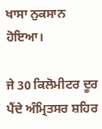ਖਾਸਾ ਨੁਕਸਾਨ ਹੋਇਆ।

ਜੇ 30 ਕਿਲੋਮੀਟਰ ਦੂਰ ਪੈਂਦੇ ਅੰਮ੍ਰਿਤਸਰ ਸ਼ਹਿਰ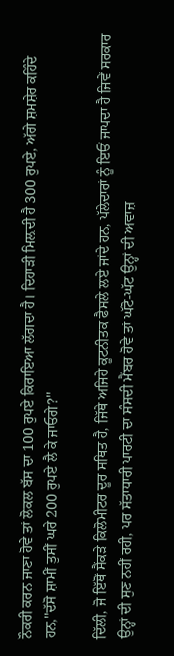ਨੌਕਰੀ ਕਰਨ ਜਾਣਾ ਹੋਵੇ ਤਾਂ ਲੋਕਲ ਬੱਸ ਦਾ 100 ਰੁਪਏ ਕਿਰਾਇਆ ਲੱਗਦਾ ਹੈ। ਦਿਹਾੜੀ ਮਿਲ਼ਦੀ ਹੈ 300 ਰੁਪਏ, ਅੱਗੇ ਸ਼ਮਸ਼ੇਰ ਕਹਿੰਦੇ ਹਨ,''ਦੱਸੋ ਸ਼ਾਮੀਂ ਤੁਸੀਂ ਘਰੇ 200 ਰੁਪਏ ਲੈ ਕੇ ਜਾਓਗੇ?''

ਦਿੱਲੀ, ਜੋ ਇੱਥੋਂ ਸੈਂਕੜੇ ਕਿਲੋਮੀਟਰ ਦੂਰ ਸਥਿਤ ਹੈ, ਜਿੱਥੇ ਅਜਿਹੇ ਕੂਟਨੀਤਕ ਫੈਸਲੇ ਲਏ ਜਾਂਦੇ ਹਨ, ਪੱਲੇਦਾਰਾਂ ਨੂੰ ਇਓਂ ਜਾਪਦਾ ਹੈ ਜਿਵੇਂ ਸਰਕਾਰ ਉਨ੍ਹਾਂ ਦੀ ਸੁਣ ਨਹੀਂ ਰਹੀ, ਪਰ ਸੱਤਾਧਾਰੀ ਪਾਰਟੀ ਦਾ ਸੰਸਦੀ ਮੈਂਬਰ ਹੋਵੇ ਤਾਂ ਘੱਟੋ-ਘੱਟ ਉਨ੍ਹਾਂ ਦੀ ਅਵਾਜ਼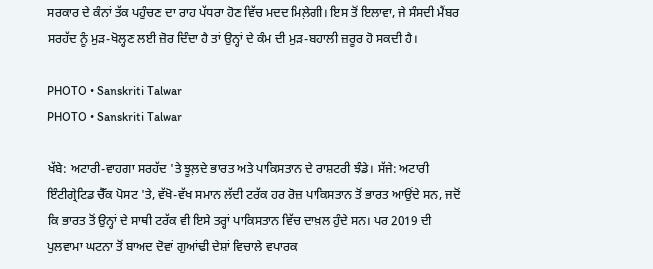ਸਰਕਾਰ ਦੇ ਕੰਨਾਂ ਤੱਕ ਪਹੁੰਚਣ ਦਾ ਰਾਹ ਪੱਧਰਾ ਹੋਣ ਵਿੱਚ ਮਦਦ ਮਿਲ਼ੇਗੀ। ਇਸ ਤੋਂ ਇਲਾਵਾ, ਜੇ ਸੰਸਦੀ ਮੈਂਬਰ ਸਰਹੱਦ ਨੂੰ ਮੁੜ-ਖੋਲ੍ਹਣ ਲਈ ਜ਼ੋਰ ਦਿੰਦਾ ਹੈ ਤਾਂ ਉਨ੍ਹਾਂ ਦੇ ਕੰਮ ਦੀ ਮੁੜ-ਬਹਾਲੀ ਜ਼ਰੂਰ ਹੋ ਸਕਦੀ ਹੈ।

PHOTO • Sanskriti Talwar
PHOTO • Sanskriti Talwar

ਖੱਬੇ: ਅਟਾਰੀ-ਵਾਹਗਾ ਸਰਹੱਦ 'ਤੇ ਝੂਲ਼ਦੇ ਭਾਰਤ ਅਤੇ ਪਾਕਿਸਤਾਨ ਦੇ ਰਾਸ਼ਟਰੀ ਝੰਡੇ। ਸੱਜੇ: ਅਟਾਰੀ ਇੰਟੀਗ੍ਰੇਟਿਡ ਚੈੱਕ ਪੋਸਟ 'ਤੇ, ਵੱਖੋ-ਵੱਖ ਸਮਾਨ ਲੱਦੀ ਟਰੱਕ ਹਰ ਰੋਜ਼ ਪਾਕਿਸਤਾਨ ਤੋਂ ਭਾਰਤ ਆਉਂਦੇ ਸਨ, ਜਦੋਂ ਕਿ ਭਾਰਤ ਤੋਂ ਉਨ੍ਹਾਂ ਦੇ ਸਾਥੀ ਟਰੱਕ ਵੀ ਇਸੇ ਤਰ੍ਹਾਂ ਪਾਕਿਸਤਾਨ ਵਿੱਚ ਦਾਖ਼ਲ ਹੁੰਦੇ ਸਨ। ਪਰ 2019 ਦੀ ਪੁਲਵਾਮਾ ਘਟਨਾ ਤੋਂ ਬਾਅਦ ਦੋਵਾਂ ਗੁਆਂਢੀ ਦੇਸ਼ਾਂ ਵਿਚਾਲੇ ਵਪਾਰਕ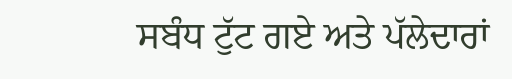ਸਬੰਧ ਟੁੱਟ ਗਏ ਅਤੇ ਪੱਲੇਦਾਰਾਂ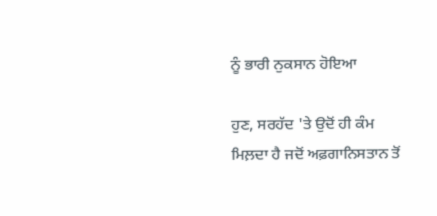ਨੂੰ ਭਾਰੀ ਨੁਕਸਾਨ ਹੋਇਆ

ਹੁਣ, ਸਰਹੱਦ 'ਤੇ ਉਦੋਂ ਹੀ ਕੰਮ ਮਿਲ਼ਦਾ ਹੈ ਜਦੋਂ ਅਫ਼ਗਾਨਿਸਤਾਨ ਤੋਂ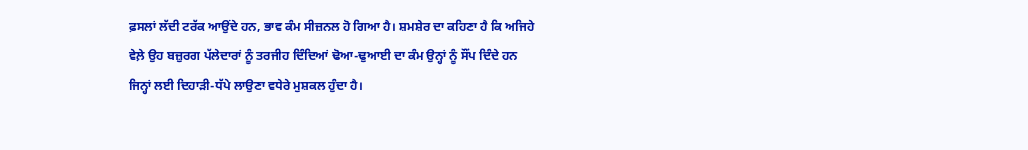ਫ਼ਸਲਾਂ ਲੱਦੀ ਟਰੱਕ ਆਉਂਦੇ ਹਨ, ਭਾਵ ਕੰਮ ਸੀਜ਼ਨਲ ਹੋ ਗਿਆ ਹੈ। ਸ਼ਮਸ਼ੇਰ ਦਾ ਕਹਿਣਾ ਹੈ ਕਿ ਅਜਿਹੇ ਵੇਲ਼ੇ ਉਹ ਬਜ਼ੁਰਗ ਪੱਲੇਦਾਰਾਂ ਨੂੰ ਤਰਜੀਹ ਦਿੰਦਿਆਂ ਢੋਆ-ਢੁਆਈ ਦਾ ਕੰਮ ਉਨ੍ਹਾਂ ਨੂੰ ਸੌਂਪ ਦਿੰਦੇ ਹਨ ਜਿਨ੍ਹਾਂ ਲਈ ਦਿਹਾੜੀ-ਧੱਪੇ ਲਾਉਣਾ ਵਧੇਰੇ ਮੁਸ਼ਕਲ ਹੁੰਦਾ ਹੈ।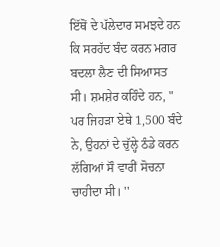ਇੱਥੋਂ ਦੇ ਪੱਲੇਦਾਰ ਸਮਝਦੇ ਹਨ ਕਿ ਸਰਹੱਦ ਬੰਦ ਕਰਨ ਮਗਰ ਬਦਲਾ ਲੈਣ ਦੀ ਸਿਆਸਤ ਸੀ। ਸ਼ਮਸ਼ੇਰ ਕਹਿੰਦੇ ਹਨ, " ਪਰ ਜਿਹੜਾ ਏਥੇ 1,500 ਬੰਦੇ ਨੇ, ਉਹਨਾਂ ਦੇ ਚੁੱਲ੍ਹੇ ਠੰਡੇ ਕਰਨ ਲੱਗਿਆਂ ਸੌ ਵਾਰੀਂ ਸੋਚਨਾ ਚਾਹੀਦਾ ਸੀ। ''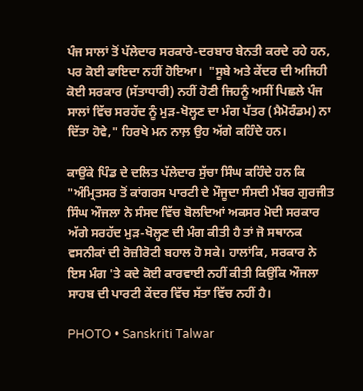ਪੰਜ ਸਾਲਾਂ ਤੋਂ ਪੱਲੇਦਾਰ ਸਰਕਾਰੇ-ਦਰਬਾਰ ਬੇਨਤੀ ਕਰਦੇ ਰਹੇ ਹਨ, ਪਰ ਕੋਈ ਫਾਇਦਾ ਨਹੀਂ ਹੋਇਆ।  "ਸੂਬੇ ਅਤੇ ਕੇਂਦਰ ਦੀ ਅਜਿਹੀ ਕੋਈ ਸਰਕਾਰ (ਸੱਤਾਧਾਰੀ) ਨਹੀਂ ਹੋਣੀ ਜਿਹਨੂੰ ਅਸੀਂ ਪਿਛਲੇ ਪੰਜ ਸਾਲਾਂ ਵਿੱਚ ਸਰਹੱਦ ਨੂੰ ਮੁੜ-ਖੋਲ੍ਹਣ ਦਾ ਮੰਗ ਪੱਤਰ (ਮੈਮੋਰੰਡਮ) ਨਾ ਦਿੱਤਾ ਹੋਵੇ," ਹਿਰਖੇ ਮਨ ਨਾਲ਼ ਉਹ ਅੱਗੇ ਕਹਿੰਦੇ ਹਨ।

ਕਾਉਂਕੇ ਪਿੰਡ ਦੇ ਦਲਿਤ ਪੱਲੇਦਾਰ ਸੁੱਚਾ ਸਿੰਘ ਕਹਿੰਦੇ ਹਨ ਕਿ "ਅੰਮ੍ਰਿਤਸਰ ਤੋਂ ਕਾਂਗਰਸ ਪਾਰਟੀ ਦੇ ਮੌਜੂਦਾ ਸੰਸਦੀ ਮੈਂਬਰ ਗੁਰਜੀਤ ਸਿੰਘ ਔਜਲਾ ਨੇ ਸੰਸਦ ਵਿੱਚ ਬੋਲਦਿਆਂ ਅਕਸਰ ਮੋਦੀ ਸਰਕਾਰ ਅੱਗੇ ਸਰਹੱਦ ਮੁੜ-ਖੋਲ੍ਹਣ ਦੀ ਮੰਗ ਕੀਤੀ ਹੈ ਤਾਂ ਜੋ ਸਥਾਨਕ ਵਸਨੀਕਾਂ ਦੀ ਰੋਜ਼ੀਰੋਟੀ ਬਹਾਲ ਹੋ ਸਕੇ। ਹਾਲਾਂਕਿ, ਸਰਕਾਰ ਨੇ ਇਸ ਮੰਗ 'ਤੇ ਕਦੇ ਕੋਈ ਕਾਰਵਾਈ ਨਹੀਂ ਕੀਤੀ ਕਿਉਂਕਿ ਔਜਲਾ ਸਾਹਬ ਦੀ ਪਾਰਟੀ ਕੇਂਦਰ ਵਿੱਚ ਸੱਤਾ ਵਿੱਚ ਨਹੀਂ ਹੈ।

PHOTO • Sanskriti Talwar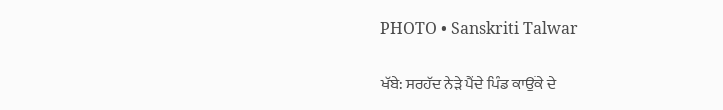PHOTO • Sanskriti Talwar

ਖੱਬੇ: ਸਰਹੱਦ ਨੇੜੇ ਪੈਂਦੇ ਪਿੰਡ ਕਾਉਂਕੇ ਦੇ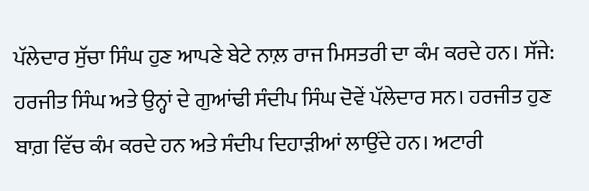ਪੱਲੇਦਾਰ ਸੁੱਚਾ ਸਿੰਘ ਹੁਣ ਆਪਣੇ ਬੇਟੇ ਨਾਲ਼ ਰਾਜ ਮਿਸਤਰੀ ਦਾ ਕੰਮ ਕਰਦੇ ਹਨ। ਸੱਜੇ: ਹਰਜੀਤ ਸਿੰਘ ਅਤੇ ਉਨ੍ਹਾਂ ਦੇ ਗੁਆਂਢੀ ਸੰਦੀਪ ਸਿੰਘ ਦੋਵੇਂ ਪੱਲੇਦਾਰ ਸਨ। ਹਰਜੀਤ ਹੁਣ ਬਾਗ਼ ਵਿੱਚ ਕੰਮ ਕਰਦੇ ਹਨ ਅਤੇ ਸੰਦੀਪ ਦਿਹਾੜੀਆਂ ਲਾਉਂਦੇ ਹਨ। ਅਟਾਰੀ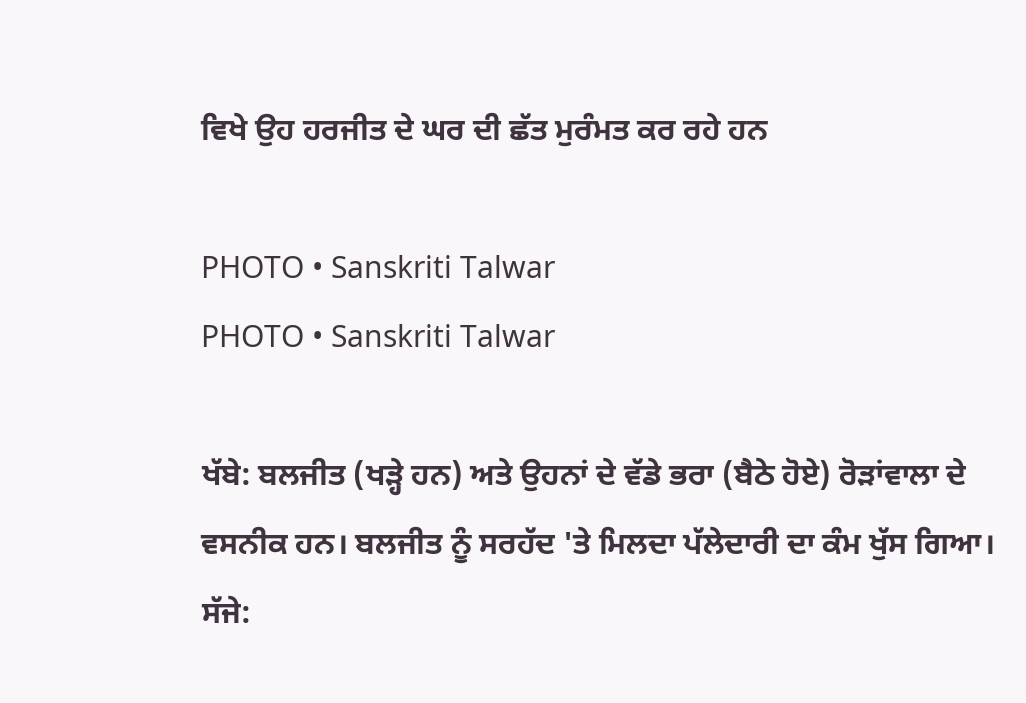ਵਿਖੇ ਉਹ ਹਰਜੀਤ ਦੇ ਘਰ ਦੀ ਛੱਤ ਮੁਰੰਮਤ ਕਰ ਰਹੇ ਹਨ

PHOTO • Sanskriti Talwar
PHOTO • Sanskriti Talwar

ਖੱਬੇ: ਬਲਜੀਤ (ਖੜ੍ਹੇ ਹਨ) ਅਤੇ ਉਹਨਾਂ ਦੇ ਵੱਡੇ ਭਰਾ (ਬੈਠੇ ਹੋਏ) ਰੋੜਾਂਵਾਲਾ ਦੇ ਵਸਨੀਕ ਹਨ। ਬਲਜੀਤ ਨੂੰ ਸਰਹੱਦ 'ਤੇ ਮਿਲਦਾ ਪੱਲੇਦਾਰੀ ਦਾ ਕੰਮ ਖੁੱਸ ਗਿਆ। ਸੱਜੇ: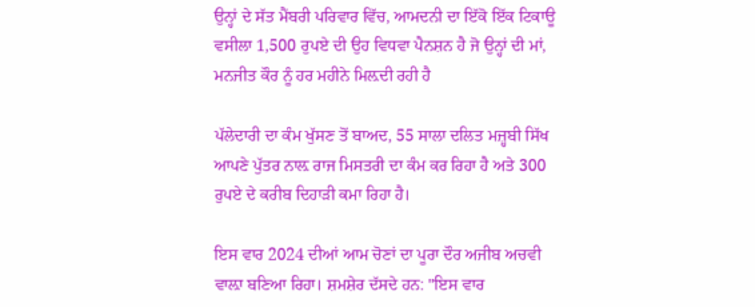ਉਨ੍ਹਾਂ ਦੇ ਸੱਤ ਮੈਂਬਰੀ ਪਰਿਵਾਰ ਵਿੱਚ, ਆਮਦਨੀ ਦਾ ਇੱਕੋ ਇੱਕ ਟਿਕਾਊ ਵਸੀਲਾ 1,500 ਰੁਪਏ ਦੀ ਉਹ ਵਿਧਵਾ ਪੈਨਸ਼ਨ ਹੈ ਜੋ ਉਨ੍ਹਾਂ ਦੀ ਮਾਂ, ਮਨਜੀਤ ਕੌਰ ਨੂੰ ਹਰ ਮਹੀਨੇ ਮਿਲ਼ਦੀ ਰਹੀ ਹੈ

ਪੱਲੇਦਾਰੀ ਦਾ ਕੰਮ ਖੁੱਸਣ ਤੋਂ ਬਾਅਦ, 55 ਸਾਲਾ ਦਲਿਤ ਮਜ਼੍ਹਬੀ ਸਿੱਖ ਆਪਣੇ ਪੁੱਤਰ ਨਾਲ਼ ਰਾਜ ਮਿਸਤਰੀ ਦਾ ਕੰਮ ਕਰ ਰਿਹਾ ਹੈ ਅਤੇ 300 ਰੁਪਏ ਦੇ ਕਰੀਬ ਦਿਹਾੜੀ ਕਮਾ ਰਿਹਾ ਹੈ।

ਇਸ ਵਾਰ 2024 ਦੀਆਂ ਆਮ ਚੋਣਾਂ ਦਾ ਪੂਰਾ ਦੌਰ ਅਜੀਬ ਅਚਵੀ ਵਾਲ਼ਾ ਬਣਿਆ ਰਿਹਾ। ਸ਼ਮਸ਼ੇਰ ਦੱਸਦੇ ਹਨ: "ਇਸ ਵਾਰ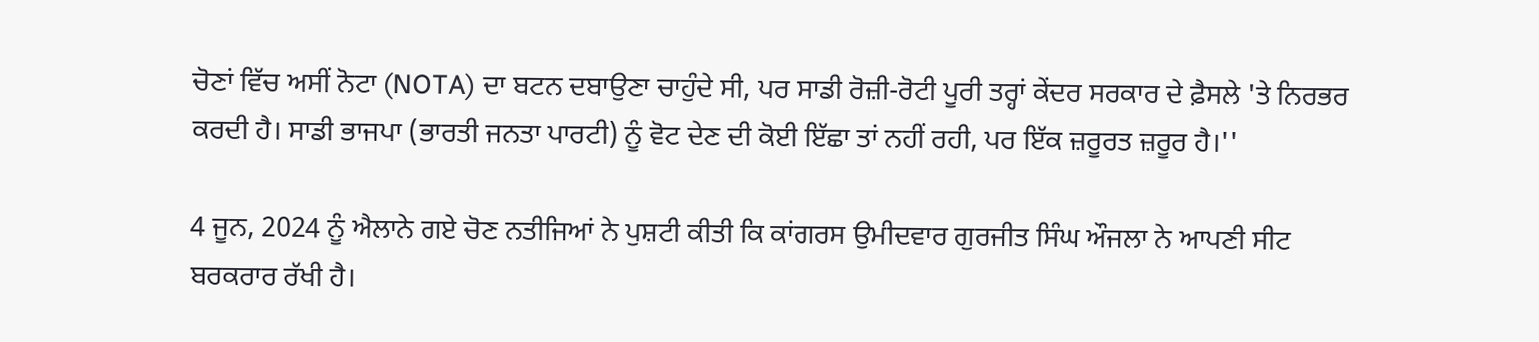ਚੋਣਾਂ ਵਿੱਚ ਅਸੀਂ ਨੋਟਾ (NOTA) ਦਾ ਬਟਨ ਦਬਾਉਣਾ ਚਾਹੁੰਦੇ ਸੀ, ਪਰ ਸਾਡੀ ਰੋਜ਼ੀ-ਰੋਟੀ ਪੂਰੀ ਤਰ੍ਹਾਂ ਕੇਂਦਰ ਸਰਕਾਰ ਦੇ ਫ਼ੈਸਲੇ 'ਤੇ ਨਿਰਭਰ ਕਰਦੀ ਹੈ। ਸਾਡੀ ਭਾਜਪਾ (ਭਾਰਤੀ ਜਨਤਾ ਪਾਰਟੀ) ਨੂੰ ਵੋਟ ਦੇਣ ਦੀ ਕੋਈ ਇੱਛਾ ਤਾਂ ਨਹੀਂ ਰਹੀ, ਪਰ ਇੱਕ ਜ਼ਰੂਰਤ ਜ਼ਰੂਰ ਹੈ।''

4 ਜੂਨ, 2024 ਨੂੰ ਐਲਾਨੇ ਗਏ ਚੋਣ ਨਤੀਜਿਆਂ ਨੇ ਪੁਸ਼ਟੀ ਕੀਤੀ ਕਿ ਕਾਂਗਰਸ ਉਮੀਦਵਾਰ ਗੁਰਜੀਤ ਸਿੰਘ ਔਜਲਾ ਨੇ ਆਪਣੀ ਸੀਟ ਬਰਕਰਾਰ ਰੱਖੀ ਹੈ।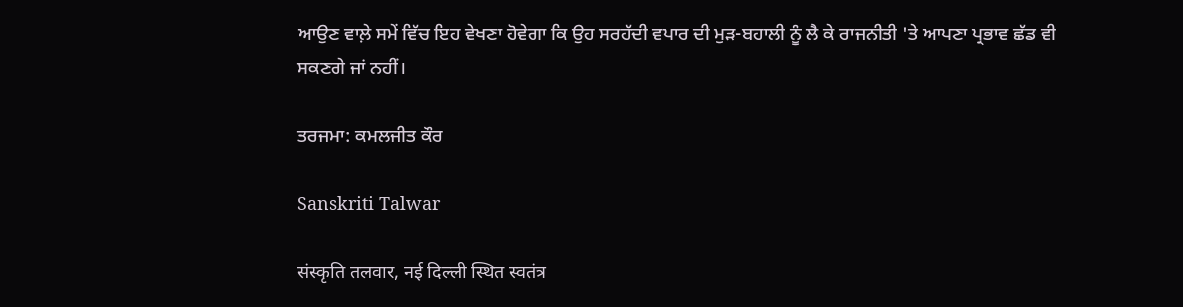ਆਉਣ ਵਾਲ਼ੇ ਸਮੇਂ ਵਿੱਚ ਇਹ ਵੇਖਣਾ ਹੋਵੇਗਾ ਕਿ ਉਹ ਸਰਹੱਦੀ ਵਪਾਰ ਦੀ ਮੁੜ-ਬਹਾਲੀ ਨੂੰ ਲੈ ਕੇ ਰਾਜਨੀਤੀ 'ਤੇ ਆਪਣਾ ਪ੍ਰਭਾਵ ਛੱਡ ਵੀ ਸਕਣਗੇ ਜਾਂ ਨਹੀਂ।

ਤਰਜਮਾ: ਕਮਲਜੀਤ ਕੌਰ

Sanskriti Talwar

संस्कृति तलवार, नई दिल्ली स्थित स्वतंत्र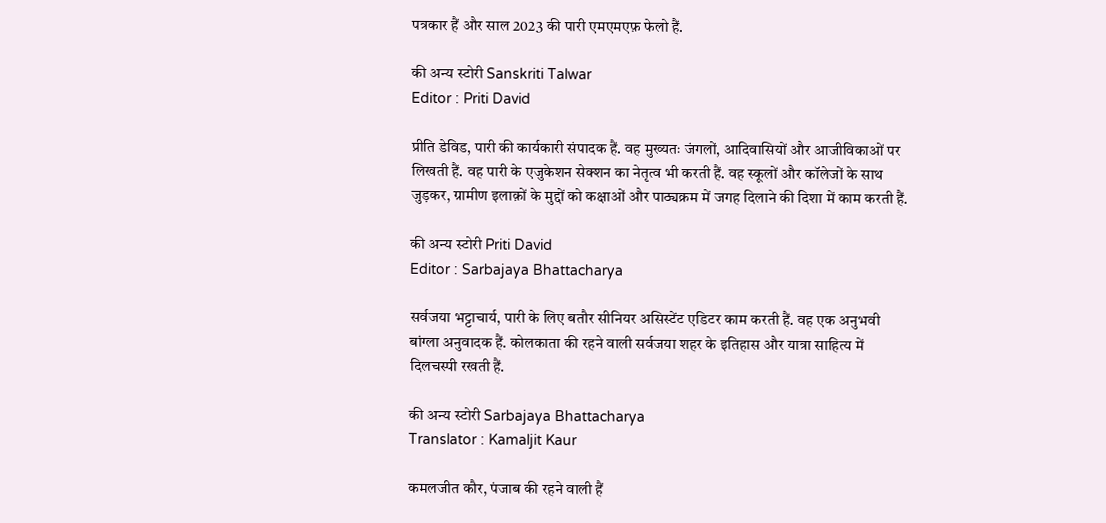पत्रकार हैं और साल 2023 की पारी एमएमएफ़ फेलो हैं.

की अन्य स्टोरी Sanskriti Talwar
Editor : Priti David

प्रीति डेविड, पारी की कार्यकारी संपादक हैं. वह मुख्यतः जंगलों, आदिवासियों और आजीविकाओं पर लिखती हैं. वह पारी के एजुकेशन सेक्शन का नेतृत्व भी करती हैं. वह स्कूलों और कॉलेजों के साथ जुड़कर, ग्रामीण इलाक़ों के मुद्दों को कक्षाओं और पाठ्यक्रम में जगह दिलाने की दिशा में काम करती हैं.

की अन्य स्टोरी Priti David
Editor : Sarbajaya Bhattacharya

सर्वजया भट्टाचार्य, पारी के लिए बतौर सीनियर असिस्टेंट एडिटर काम करती हैं. वह एक अनुभवी बांग्ला अनुवादक हैं. कोलकाता की रहने वाली सर्वजया शहर के इतिहास और यात्रा साहित्य में दिलचस्पी रखती हैं.

की अन्य स्टोरी Sarbajaya Bhattacharya
Translator : Kamaljit Kaur

कमलजीत कौर, पंजाब की रहने वाली हैं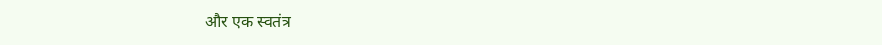और एक स्वतंत्र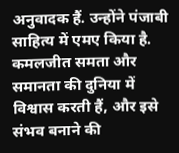अनुवादक हैं. उन्होंने पंजाबी साहित्य में एमए किया है. कमलजीत समता और समानता की दुनिया में विश्वास करती हैं, और इसे संभव बनाने की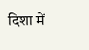दिशा में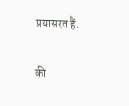प्रयासरत हैं.

की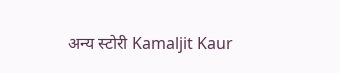अन्य स्टोरी Kamaljit Kaur